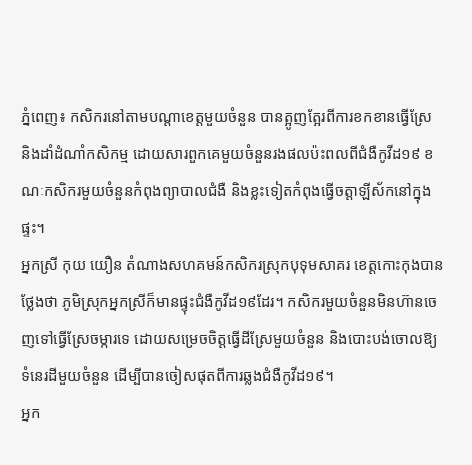ភ្នំពេញ៖ កសិករនៅតាមបណ្ដាខេត្តមួយចំនួន បានត្អូញត្អែរពីការខកខានធ្វើស្រែ និងដាំដំណាំកសិកម្ម ដោយសារពួកគេមួយចំនួនរងផលប៉ះពលពីជំងឺកូវីដ១៩ ខណៈកសិករមួយចំនួនកំពុងព្យាបាលជំងឺ និងខ្លះទៀតកំពុងធ្វើចត្តាឡីស័កនៅក្នុងផ្ទះ។
អ្នកស្រី កុយ យឿន តំណាងសហគមន៍កសិករស្រុកបុទុមសាគរ ខេត្តកោះកុងបានថ្លែងថា ភូមិស្រុកអ្នកស្រីក៏មានផ្ទុះជំងឺកូវីដ១៩ដែរ។ កសិករមួយចំនួនមិនហ៊ានចេញទៅធ្វើស្រែចម្ការទេ ដោយសម្រេចចិត្តធ្វើដីស្រែមួយចំនួន និងបោះបង់ចោលឱ្យទំនេរដីមួយចំនួន ដើម្បីបានចៀសផុតពីការឆ្លងជំងឺកូវីដ១៩។
អ្នក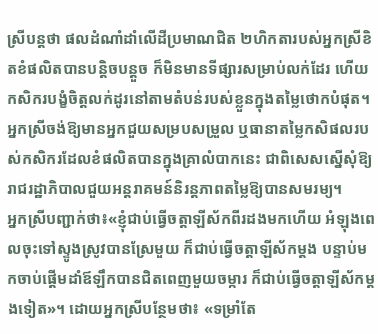ស្រីបន្តថា ផលដំណាំដាំលើដីប្រមាណជិត ២ហិកតារបស់អ្នកស្រីខិតខំផលិតបានបន្ដិចបន្ដួច ក៏មិនមានទីផ្សារសម្រាប់លក់ដែរ ហើយកសិករបង្ខំចិត្តលក់ដូរនៅតាមតំបន់របស់ខ្លួនក្នុងតម្លៃថោកបំផុត។ អ្នកស្រីចង់ឱ្យមានអ្នកជួយសម្របសម្រួល ឬធានាតម្លៃកសិផលរបស់កសិករដែលខំផលិតបានក្នុងគ្រាលំបាកនេះ ជាពិសេសស្នើសុំឱ្យរាជរដ្ឋាភិបាលជួយអន្តរាគមន៍និរន្តភាពតម្លៃឱ្យបានសមរម្យ។
អ្នកស្រីបញ្ជាក់ថា៖«ខ្ញុំជាប់ធ្វើចត្តាឡីស័កពីរដងមកហើយ អំឡុងពេលចុះទៅស្ទូងស្រូវបានស្រែមួយ ក៏ជាប់ធ្វើចត្តាឡីស័កម្ដង បន្ទាប់មកចាប់ផ្ដើមដាំឪឡឹកបានជិតពេញមួយចម្ការ ក៏ជាប់ធ្វើចត្តាឡីស័កម្ដងទៀត»។ ដោយអ្នកស្រីបន្ថែមថា៖ «ទម្រាំតែ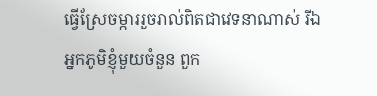ធ្វើស្រែចម្ការរួចរាល់ពិតជាវេទនាណាស់ រីឯអ្នកភូមិខ្ញុំមួយចំនួន ពួក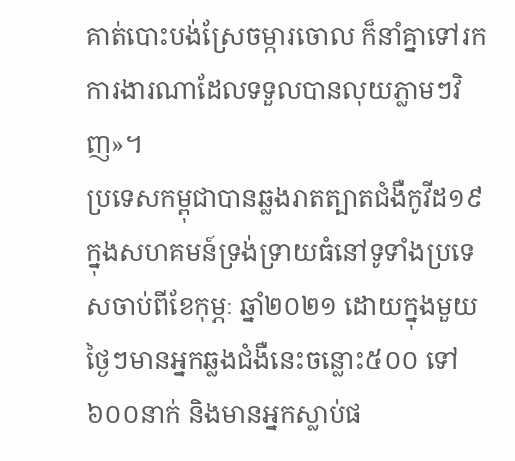គាត់បោះបង់ស្រែចម្ការចោល ក៏នាំគ្នាទៅរកការងារណាដែលទទួលបានលុយភ្លាមៗវិញ»។
ប្រទេសកម្ពុជាបានឆ្លងរាតត្បាតជំងឺកូវីដ១៩ក្នុងសហគមន៍ទ្រង់ទ្រាយធំនៅទូទាំងប្រទេសចាប់ពីខែកុម្ភៈ ឆ្នាំ២០២១ ដោយក្នុងមួយថ្ងៃៗមានអ្នកឆ្លងជំងឺនេះចន្លោះ៥០០ ទៅ ៦០០នាក់ និងមានអ្នកស្លាប់ផ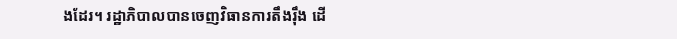ងដែរ។ រដ្ឋាភិបាលបានចេញវិធានការតឹងរ៉ឹង ដើ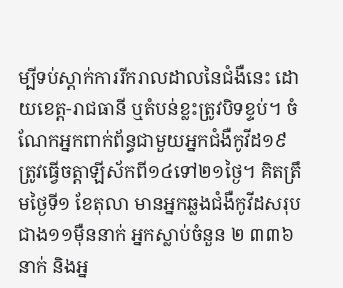ម្បីទប់ស្តាក់ការរីករាលដាលនៃជំងឺនេះ ដោយខេត្ត-រាជធានី ឬតំបន់ខ្លះត្រូវបិទខ្ទប់។ ចំណែកអ្នកពាក់ព័ន្ធជាមួយអ្នកជំងឺកូវីដ១៩ ត្រូវធ្វើចត្តាឡីស័កពី១៤ទៅ២១ថ្ងៃ។ គិតត្រឹមថ្ងៃទី១ ខែតុលា មានអ្នកឆ្លងជំងឺកូវីដសរុបជាង១១ម៉ឺននាក់ អ្នកស្លាប់ចំនួន ២ ៣៣៦នាក់ និងអ្ន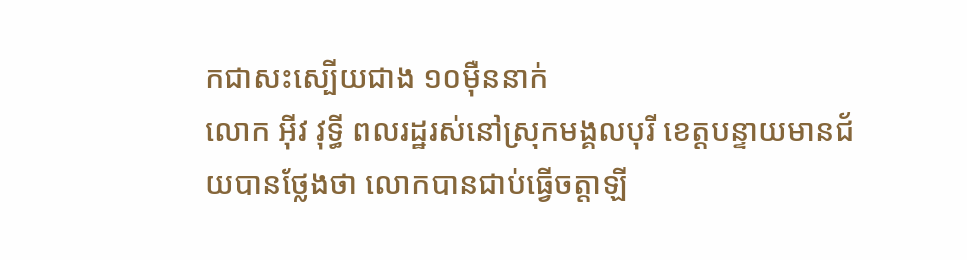កជាសះស្បើយជាង ១០ម៉ឺននាក់
លោក អ៊ីវ វុទ្ធី ពលរដ្ឋរស់នៅស្រុកមង្គលបុរី ខេត្តបន្ទាយមានជ័យបានថ្លែងថា លោកបានជាប់ធ្វើចត្តាឡី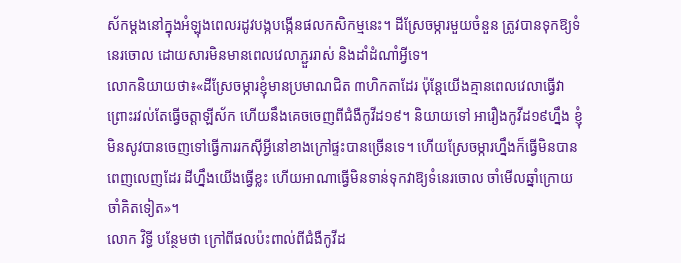ស័កម្ដងនៅក្នុងអំឡុងពេលរដូវបង្កបង្កើនផលកសិកម្មនេះ។ ដីស្រែចម្ការមួយចំនួន ត្រូវបានទុកឱ្យទំនេរចោល ដោយសារមិនមានពេលវេលាភ្ជួររាស់ និងដាំដំណាំអ្វីទេ។
លោកនិយាយថា៖«ដីស្រែចម្ការខ្ញុំមានប្រមាណជិត ៣ហិកតាដែរ ប៉ុន្ដែយើងគ្មានពេលវេលាធ្វើវា ព្រោះរវល់តែធ្វើចត្តាឡីស័ក ហើយនឹងគេចចេញពីជំងឺកូវីដ១៩។ និយាយទៅ អារឿងកូវីដ១៩ហ្នឹង ខ្ញុំមិនសូវបានចេញទៅធ្វើការរកស៊ីអ្វីនៅខាងក្រៅផ្ទះបានច្រើនទេ។ ហើយស្រែចម្ការហ្នឹងក៏ធ្វើមិនបានពេញលេញដែរ ដីហ្នឹងយើងធ្វើខ្លះ ហើយអាណាធ្វើមិនទាន់ទុកវាឱ្យទំនេរចោល ចាំមើលឆ្នាំក្រោយ ចាំគិតទៀត»។
លោក វិទ្ធី បន្ថែមថា ក្រៅពីផលប៉ះពាល់ពីជំងឺកូវីដ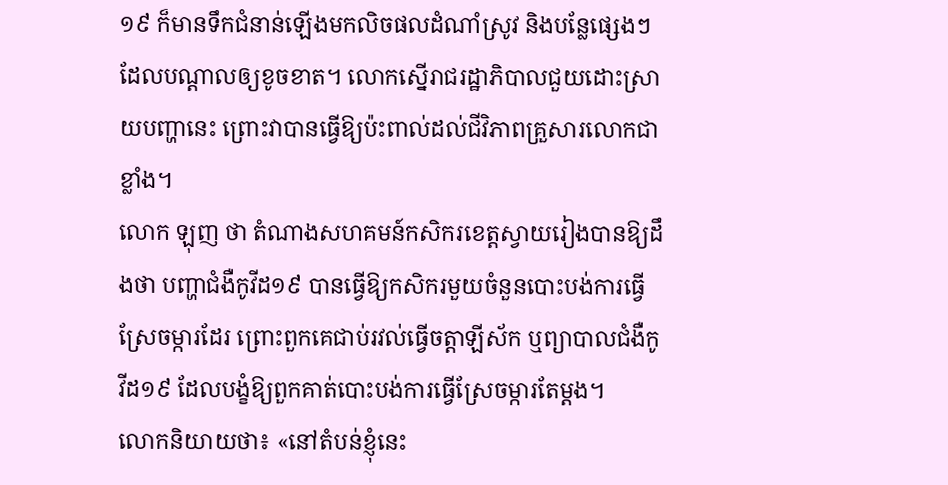១៩ ក៏មានទឹកជំនាន់ឡើងមកលិចផលដំណាំស្រូវ និងបន្លែផ្សេងៗដែលបណ្តាលឲ្យខូចខាត។ លោកស្នើរាជរដ្ឋាភិបាលជួយដោះស្រាយបញ្ហានេះ ព្រោះវាបានធ្វើឱ្យប៉ះពាល់ដល់ជីវិភាពគ្រួសារលោកជាខ្លាំង។
លោក ឡុញ ថា តំណាងសហគមន៍កសិករខេត្តស្វាយរៀងបានឱ្យដឹងថា បញ្ហាជំងឺកូវីដ១៩ បានធ្វើឱ្យកសិករមួយចំនួនបោះបង់ការធ្វើស្រែចម្ការដែរ ព្រោះពួកគេជាប់រវល់ធ្វើចត្តាឡីស័ក ឬព្យាបាលជំងឺកូវីដ១៩ ដែលបង្ខំឱ្យពួកគាត់បោះបង់ការធ្វើស្រែចម្ការតែម្ដង។
លោកនិយាយថា៖ «នៅតំបន់ខ្ញុំនេះ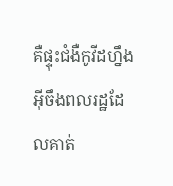គឺផ្ទុះជំងឺកូវីដហ្នឹង អ៊ីចឹងពលរដ្ឋដែលគាត់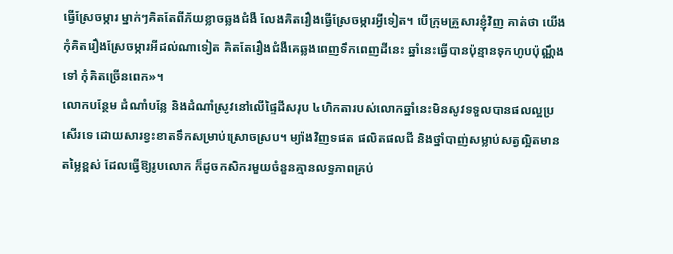ធ្វើស្រែចម្ការ ម្នាក់ៗគិតតែពីភ័យខ្លាចឆ្លងជំងឺ លែងគិតរឿងធ្វើស្រែចម្ការអ្វីទៀត។ បើក្រុមគ្រួសារខ្ញុំវិញ គាត់ថា យើងកុំគិតរឿងស្រែចម្ការអីដល់ណាទៀត គិតតែរឿងជំងឺគេឆ្លងពេញទឹកពេញដីនេះ ឆ្នាំនេះធ្វើបានប៉ុន្មានទុកហូបប៉ុណ្ណឹងទៅ កុំគិតច្រើនពេក»។
លោកបន្ថែម ដំណាំបន្លែ និងដំណាំស្រូវនៅលើផ្ទៃដីសរុប ៤ហិកតារបស់លោកឆ្នាំនេះមិនសូវទទួលបានផលល្អប្រសើរទេ ដោយសារខ្វះខាតទឹកសម្រាប់ស្រោចស្រប។ ម្យ៉ាងវិញទផត ផលិតផលជី និងថ្នាំបាញ់សម្លាប់សត្វល្អិតមានតម្លៃខ្ពស់ ដែលធ្វើឱ្យរូបលោក ក៏ដូចកសិករមួយចំនួនគ្មានលទ្ធភាពគ្រប់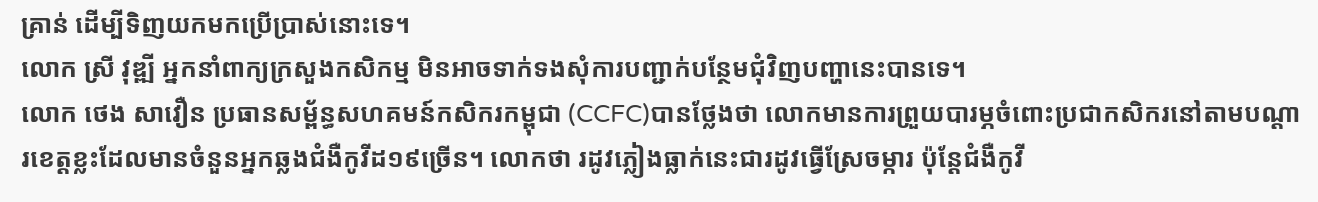គ្រាន់ ដើម្បីទិញយកមកប្រើប្រាស់នោះទេ។
លោក ស្រី វុឌ្ឍី អ្នកនាំពាក្យក្រសួងកសិកម្ម មិនអាចទាក់ទងសុំការបញ្ជាក់បន្ថែមជុំវិញបញ្ហានេះបានទេ។
លោក ថេង សាវឿន ប្រធានសម្ព័ន្ធសហគមន៍កសិករកម្ពុជា (CCFC)បានថ្លែងថា លោកមានការព្រួយបារម្ភចំពោះប្រជាកសិករនៅតាមបណ្ដារខេត្តខ្លះដែលមានចំនួនអ្នកឆ្លងជំងឺកូវីដ១៩ច្រើន។ លោកថា រដូវភ្លៀងធ្លាក់នេះជារដូវធ្វើស្រែចម្ការ ប៉ុន្តែជំងឺកូវី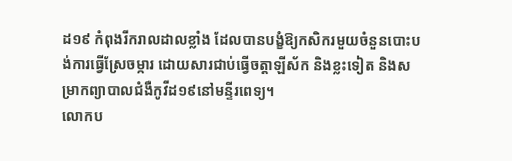ដ១៩ កំពុងរីករាលដាលខ្លាំង ដែលបានបង្ខំឱ្យកសិករមួយចំនួនបោះបង់ការធ្វើស្រែចម្ការ ដោយសារជាប់ធ្វើចត្តាឡីស័ក និងខ្លះទៀត និងសម្រាកព្យាបាលជំងឺកូវីដ១៩នៅមន្ទីរពេទ្យ។
លោកប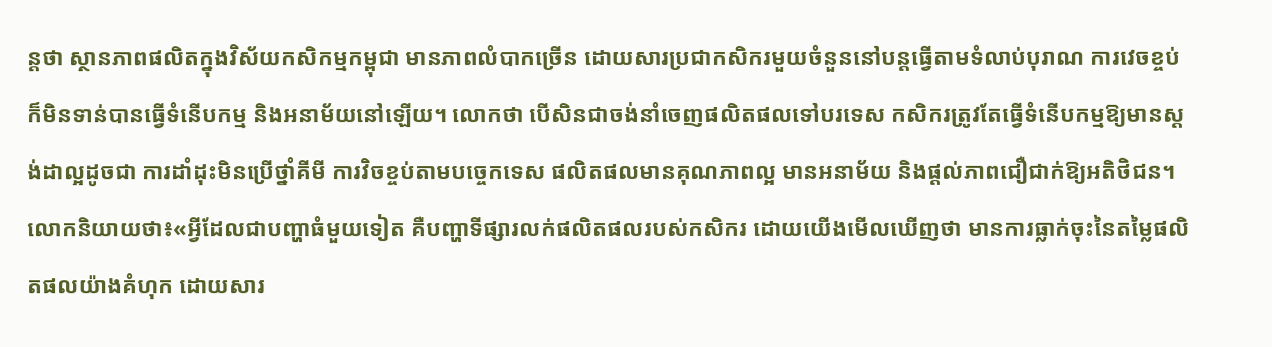ន្តថា ស្ថានភាពផលិតក្នុងវិស័យកសិកម្មកម្ពុជា មានភាពលំបាកច្រើន ដោយសារប្រជាកសិករមួយចំនួននៅបន្តធ្វើតាមទំលាប់បុរាណ ការវេចខ្ចប់ក៏មិនទាន់បានធ្វើទំនើបកម្ម និងអនាម័យនៅឡើយ។ លោកថា បើសិនជាចង់នាំចេញផលិតផលទៅបរទេស កសិករត្រូវតែធ្វើទំនើបកម្មឱ្យមានស្តង់ដាល្អដូចជា ការដាំដុះមិនប្រើថ្នាំគីមី ការវិចខ្ចប់តាមបច្ចេកទេស ផលិតផលមានគុណភាពល្អ មានអនាម័យ និងផ្ដល់ភាពជឿជាក់ឱ្យអតិថិជន។
លោកនិយាយថា៖«អ្វីដែលជាបញ្ហាធំមួយទៀត គឺបញ្ហាទីផ្សារលក់ផលិតផលរបស់កសិករ ដោយយើងមើលឃើញថា មានការធ្លាក់ចុះនៃតម្លៃផលិតផលយ៉ាងគំហុក ដោយសារ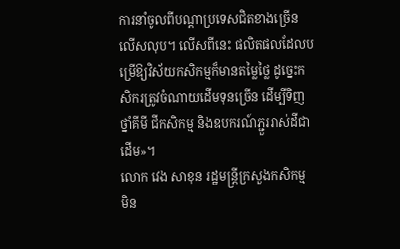ការនាំចូលពីបណ្ដាប្រទេសជិតខាងច្រើនលើសលុប។ លើសពីនេះ ផលិតផលដែលបម្រើឱ្យវិស័យកសិកម្មក៏មានតម្លៃថ្លៃ ដូច្នេះកសិករត្រូវចំណាយដើមទុនច្រើន ដើម្បីទិញថ្នាំគីមី ជីកសិកម្ម និងឧបករណ៍ភ្ជួររាស់ដីជាដើម»។
លោក វេង សាខុន រដ្ឋមន្រ្តីក្រសួងកសិកម្ម មិន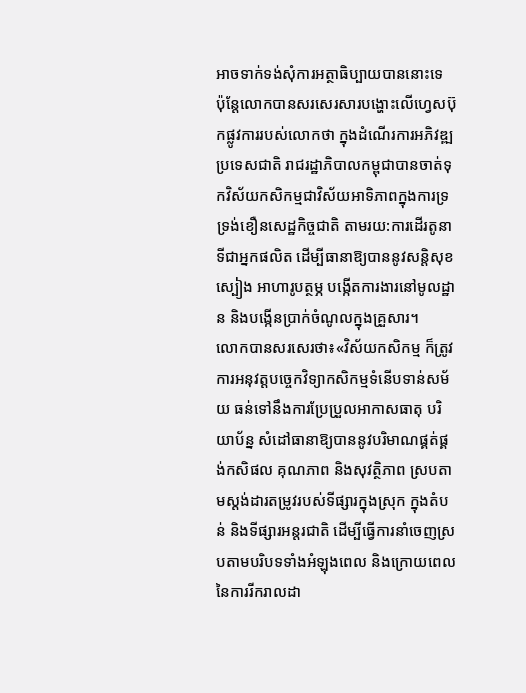អាចទាក់ទង់សុំការអត្ថាធិប្បាយបាននោះទេ ប៉ុន្តែលោកបានសរសេរសារបង្ហោះលើហ្វេសប៊ុកផ្លូវការរបស់លោកថា ក្នុងដំណើរការអភិវឌ្ឍប្រទេសជាតិ រាជរដ្ឋាភិបាលកម្ពុជាបានចាត់ទុកវិស័យកសិកម្មជាវិស័យអាទិភាពក្នុងការទ្រទ្រង់ខឿនសេដ្ឋកិច្ចជាតិ តាមរយ:ការដើរតូនាទីជាអ្នកផលិត ដើម្បីធានាឱ្យបាននូវសន្តិសុខស្បៀង អាហារូបត្ថម្ភ បង្កើតការងារនៅមូលដ្ឋាន និងបង្កើនប្រាក់ចំណូលក្នុងគ្រួសារ។
លោកបានសរសេរថា៖«វិស័យកសិកម្ម ក៏ត្រូវការអនុវត្តបច្ចេកវិទ្យាកសិកម្មទំនើបទាន់សម័យ ធន់ទៅនឹងការប្រែប្រួលអាកាសធាតុ បរិយាប័ន្ន សំដៅធានាឱ្យបាននូវបរិមាណផ្គត់ផ្គង់កសិផល គុណភាព និងសុវត្ថិភាព ស្របតាមស្តង់ដារតម្រូវរបស់ទីផ្សារក្នុងស្រុក ក្នុងតំបន់ និងទីផ្សារអន្តរជាតិ ដើម្បីធ្វើការនាំចេញស្របតាមបរិបទទាំងអំឡុងពេល និងក្រោយពេលនៃការរីករាលដា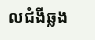លជំងីឆ្លង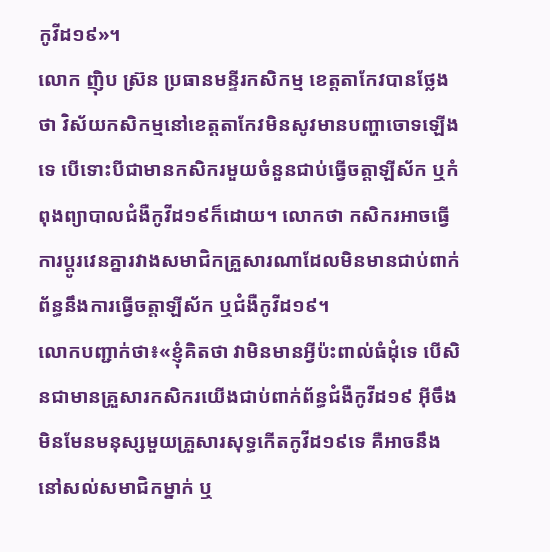កូវីដ១៩»។
លោក ញ៉ិប ស្រ៊ន ប្រធានមន្ទីរកសិកម្ម ខេត្តតាកែវបានថ្លែងថា វិស័យកសិកម្មនៅខេត្តតាកែវមិនសូវមានបញ្ហាចោទឡើងទេ បើទោះបីជាមានកសិករមួយចំនួនជាប់ធ្វើចត្តាឡីស័ក ឬកំពុងព្យាបាលជំងឺកូវីដ១៩ក៏ដោយ។ លោកថា កសិករអាចធ្វើការប្ដូរវេនគ្នារវាងសមាជិកគ្រួសារណាដែលមិនមានជាប់ពាក់ព័ន្ធនឹងការធ្វើចត្តាឡីស័ក ឬជំងឺកូវីដ១៩។
លោកបញ្ជាក់ថា៖«ខ្ញុំគិតថា វាមិនមានអ្វីប៉ះពាល់ធំដុំទេ បើសិនជាមានគ្រួសារកសិករយើងជាប់ពាក់ព័ន្ធជំងឺកូវីដ១៩ អ៊ីចឹងមិនមែនមនុស្សមួយគ្រួសារសុទ្ធកើតកូវីដ១៩ទេ គឺអាចនឹងនៅសល់សមាជិកម្នាក់ ឬ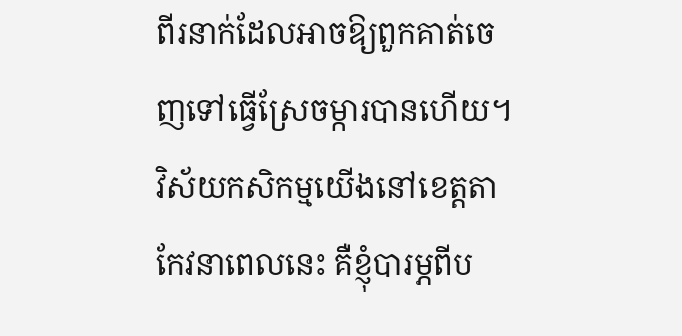ពីរនាក់ដែលអាចឱ្យពួកគាត់ចេញទៅធ្វើស្រែចម្ការបានហើយ។ វិស័យកសិកម្មយើងនៅខេត្តតាកែវនាពេលនេះ គឺខ្ញុំបារម្ភពីប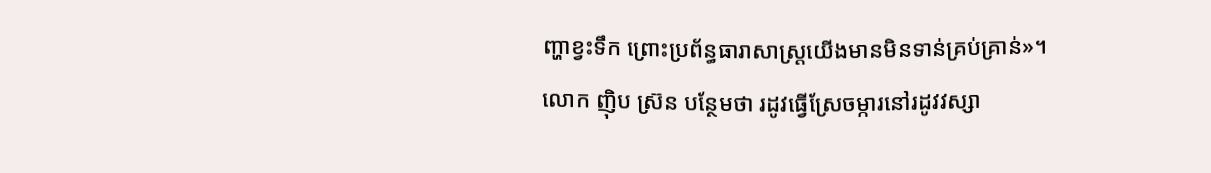ញ្ហាខ្វះទឹក ព្រោះប្រព័ន្ធធារាសាស្រ្តយើងមានមិនទាន់គ្រប់គ្រាន់»។
លោក ញ៉ិប ស្រ៊ន បន្ថែមថា រដូវធ្វើស្រែចម្ការនៅរដូវវស្សា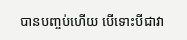បានបញ្ចប់ហើយ បើទោះបីជាវា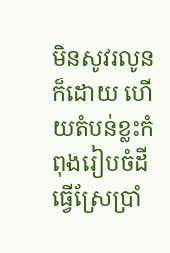មិនសូវរលូនក៏ដោយ ហើយតំបន់ខ្លះកំពុងរៀបចំដីធ្វើស្រែប្រាំ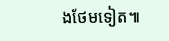ងថែមទៀត៕